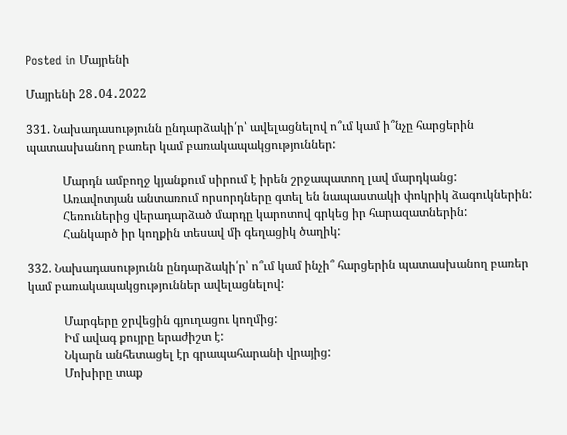Posted in Մայրենի

Մայրենի 28․04․2022

331. Նախադասությունն ընդարձակի՛ր՝ ավելացնելով ո՞ւմ կամ ի՞նչը հարցերին պատասխանող բառեր կամ բառակապակցություններ:

            Մարդն ամբողջ կյանքում սիրում է իրեն շրջապատող լավ մարդկանց:
            Առավոտյան անտառում որսորդները գտել են նապաստակի փոկրիկ ձագուկներին:
            Հեռուներից վերադարձած մարդը կարոտով գրկեց իր հարազատներին:
            Հանկարծ իր կողքին տեսավ մի գեղացիկ ծաղիկ:

332. Նախադասությունն ընդարձակի՛ր՝ ո՞ւմ կամ ինչի՞ հարցերին պատասխանող բառեր կամ բառակապակցություններ ավելացնելով:

            Մարգերը ջրվեցին գյուղացու կողմից:
            Իմ ավագ քույրը երաժիշտ է:
            Նկարն անհետացել էր գրապահարանի վրայից:
            Մոխիրը տաք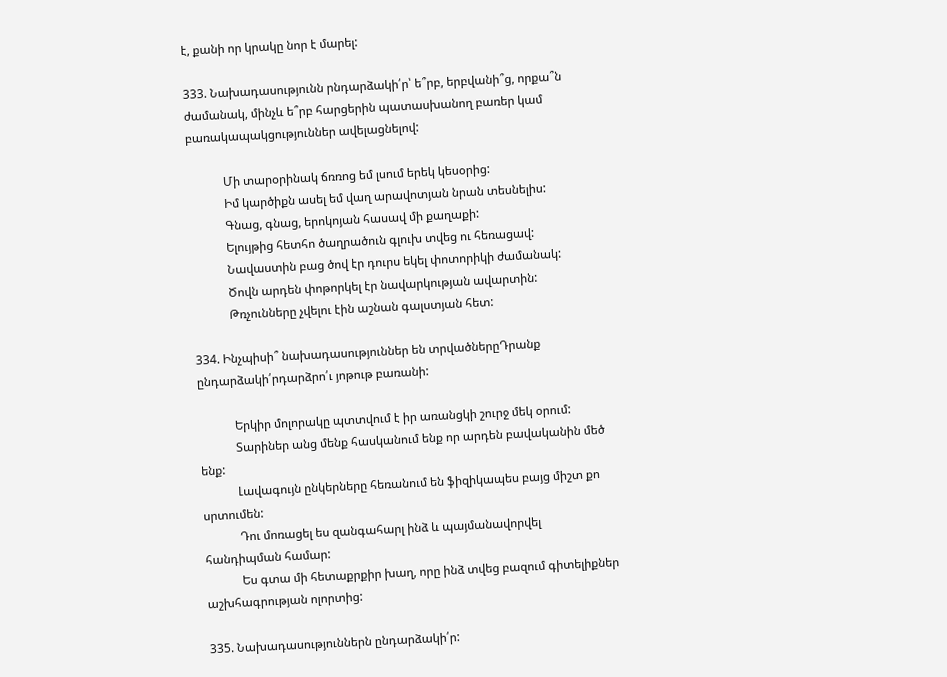է, քանի որ կրակը նոր է մարել:

333. Նախադասությունն րնդարձակի՛ր՝ ե՞րբ, երբվանի՞ց, որքա՞ն ժամանակ, մինչև ե՞րբ հարցերին պատասխանող բառեր կամ բառակապակցություններ ավելացնելով:

            Մի տարօրինակ ճռռոց եմ լսում երեկ կեսօրից:
            Իմ կարծիքն ասել եմ վաղ արավոտյան նրան տեսնելիս:
            Գնաց, գնաց, երոկոյան հասավ մի քաղաքի:
            Ելույթից հետհո ծաղրածուն գլուխ տվեց ու հեռացավ:
            Նավաստին բաց ծով էր դուրս եկել փոտորիկի ժամանակ:
            Ծովն արդեն փոթորկել էր նավարկության ավարտին:
            Թռչունները չվելու էին աշնան գալստյան հետ:

334. Ինչպիսի՞ նախադասություններ են տրվածներըԴրանք ընդարձակի՛րդարձրո՛ւ յոթութ բառանի:

            Երկիր մոլորակը պտտվում է իր առանցկի շուրջ մեկ օրում:
            Տարիներ անց մենք հասկանում ենք որ արդեն բավականին մեծ ենք:
            Լավագույն ընկերները հեռանում են ֆիզիկապես բայց միշտ քո սրտումեն:
            Դու մոռացել ես զանգահարլ ինձ և պայմանավորվել հանդիպման համար:
            Ես գտա մի հետաքրքիր խաղ, որը ինձ տվեց բազում գիտելիքներ աշխհագրության ոլորտից:

335. Նախադասություններն ընդարձակի՛ր: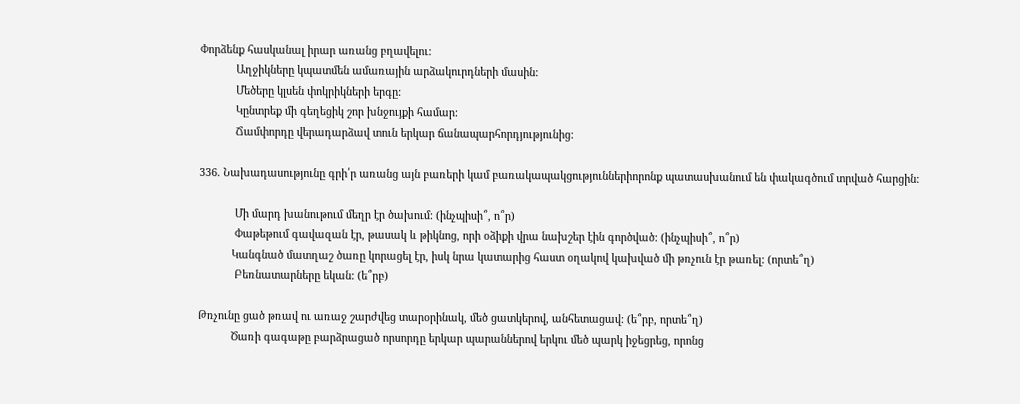Փորձենք հասկանալ իրար առանց բղավելու:
            Աղջիկները կպատմեն ամառային արձակուրդների մասին:
            Մեծերը կլսեն փոկրիկների երգը:
            Կընտրեք մի գեղեցիկ շոր խնջույքի համար:
            Ճամփորդը վերադարձավ տուն երկար ճանապարհորդյությունից:

336. Նախադասությունը գրի՛ր առանց այն բառերի կամ բառակապակցություններիորոնք պատասխանում են փակագծում տրված հարցին:

            Մի մարդ խանութում մեղր էր ծախում: (ինչպիսի՞, ո՞ր)
            Փաթեթում գավազան էր, թասակ և թիկնոց, որի օձիքի վրա նախշեր էին գործված: (ինչպիսի՞, ո՞ր)
           Կանգնած մատղաշ ծառը կորացել էր, իսկ նրա կատարից հաստ օղակով կախված մի թռչուն էր թառել: (որտե՞ղ)
            Բեռնատարները եկան: (ե՞րբ)

Թռչունը ցած թռավ ու առաջ շարժվեց տարօրինակ, մեծ ցատկերով, անհետացավ: (ե՞րբ, որտե՞ղ)
           Ծառի գագաթը բարձրացած որսորդը երկար պարաններով երկու մեծ պարկ իջեցրեց, որոնց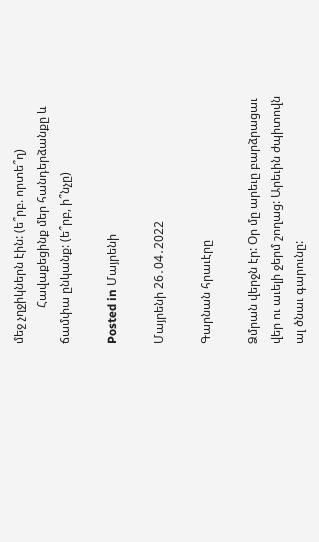մեջ չղջիկներն էին: (ե՞րբ. որտե՞ղ)
            Հավաքեցինք մեր հանդերձանքը և ճամփա ընկանք: (ե՞րբ, ի՞նչը)

Posted in Մայրենի

Մայրենի 26․04․2022

Գարնան հրաւէրը

Ձմրան վերջն էր: Օր մը արեւը բարձրացաւ վեր ու աւելի ջերմ շողաց: Արեւին ժպիտովն ալ ծնաւ գարունը: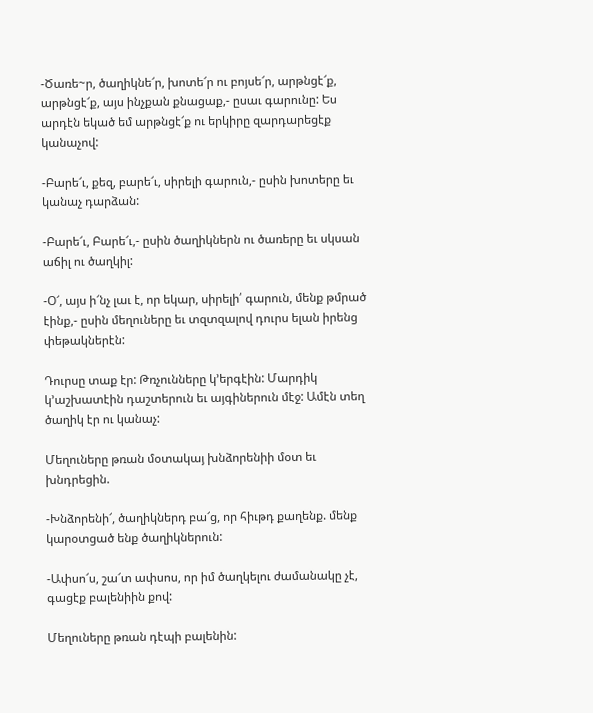-Ծառե~ր, ծաղիկնե՜ր, խոտե՜ր ու բոյսե՜ր, արթնցէ՜ք, արթնցէ՜ք, այս ինչքան քնացաք,- ըսաւ գարունը: Ես արդէն եկած եմ արթնցէ՜ք ու երկիրը զարդարեցէք կանաչով:

-Բարե՜ւ, քեզ, բարե՜ւ, սիրելի գարուն,- ըսին խոտերը եւ կանաչ դարձան:

-Բարե՜ւ, Բարե՜ւ,- ըսին ծաղիկներն ու ծառերը եւ սկսան աճիլ ու ծաղկիլ:

-Օ՜, այս ի՜նչ լաւ է, որ եկար, սիրելի՛ գարուն, մենք թմրած էինք,- ըսին մեղուները եւ տզտզալով դուրս ելան իրենց փեթակներէն:

Դուրսը տաք էր: Թռչունները կ’երգէին: Մարդիկ կ’աշխատէին դաշտերուն եւ այգիներուն մէջ: Ամէն տեղ ծաղիկ էր ու կանաչ:

Մեղուները թռան մօտակայ խնձորենիի մօտ եւ խնդրեցին.

-Խնձորենի՜, ծաղիկներդ բա՜ց, որ հիւթդ քաղենք. մենք կարօտցած ենք ծաղիկներուն:

-Ափսո՜ս, շա՜տ ափսոս, որ իմ ծաղկելու ժամանակը չէ, գացէք բալենիին քով:

Մեղուները թռան դէպի բալենին: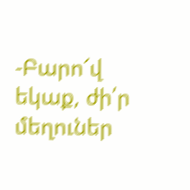-Բարո՜վ եկաք, ժի՛ր մեղուներ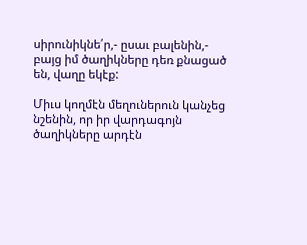սիրունիկնե՛ր,- ըսաւ բալենին,- բայց իմ ծաղիկները դեռ քնացած են, վաղը եկէք:

Միւս կողմէն մեղուներուն կանչեց նշենին, որ իր վարդագոյն ծաղիկները արդէն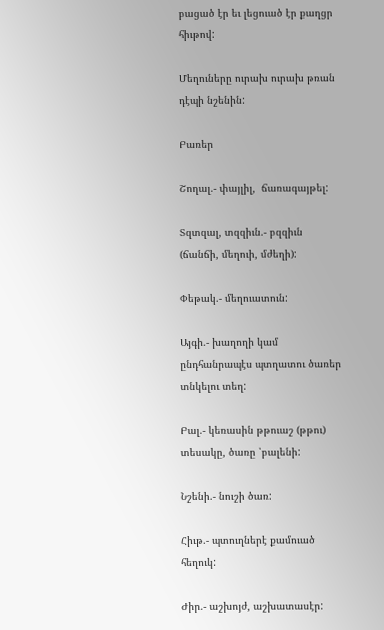բացած էր եւ լեցուած էր քաղցր հիւթով:

Մեղուները ուրախ ուրախ թռան դէպի նշենին:

Բառեր

Շողալ.- փայլիլ,  ճառագայթել:

Տզտզալ, տզզիւն.- բզզիւն (ճանճի, մեղուի, մժեղի):

Փեթակ.- մեղուատուն:

Այգի.- խաղողի կամ ընդհանրապէս պտղատու ծառեր տնկելու տեղ:

Բալ.- կեռասին թթուաշ (թթու) տեսակը, ծառը ՝բալենի:

Նշենի.- նուշի ծառ:

Հիւթ.- պտուղներէ քամուած հեղուկ:

Ժիր.- աշխոյժ, աշխատասէր: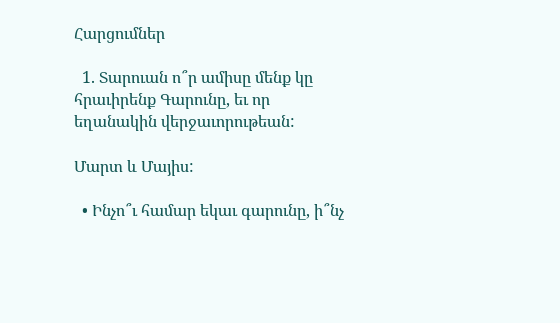Հարցումներ

  1. Տարուան ո՞ր ամիսը մենք կը հրաւիրենք Գարունը, եւ որ եղանակին վերջաւորութեան:

Մարտ և Մայիս:

  • Ինչո՞ւ համար եկաւ գարունը, ի՞նչ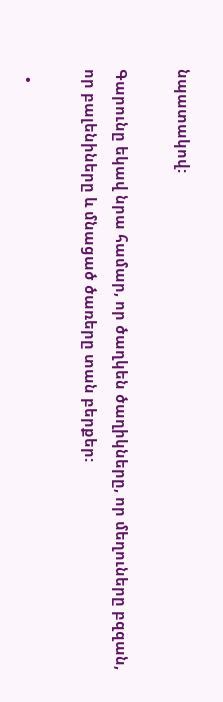նպատակով:

Գարունը եկավ նրա համար, որ ծաղկեն ծաղիկները, որ մեղուները բզզան, որ բալենիները և մնացած ծառերը տան բերքեր:

  •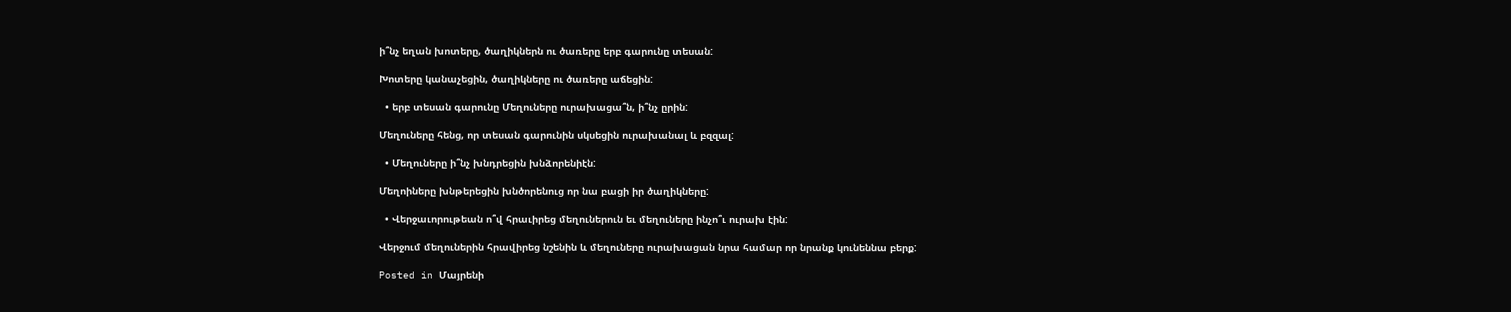ի՞նչ եղան խոտերը, ծաղիկներն ու ծառերը երբ գարունը տեսան:

Խոտերը կանաչեցին, ծաղիկները ու ծառերը աճեցին:

  • երբ տեսան գարունը Մեղուները ուրախացա՞ն, ի՞նչ ըրին:

Մեղուները հենց, որ տեսան գարունին սկսեցին ուրախանալ և բզզալ:

  • Մեղուները ի՞նչ խնդրեցին խնձորենիէն:

Մեղոիները խնթերեցին խնծորենուց որ նա բացի իր ծաղիկները:

  • Վերջաւորութեան ո՞վ հրաւիրեց մեղուներուն եւ մեղուները ինչո՞ւ ուրախ էին:

Վերջում մեղուներին հրավիրեց նշենին և մեղուները ուրախացան նրա համար որ նրանք կունեննա բերք:

Posted in Մայրենի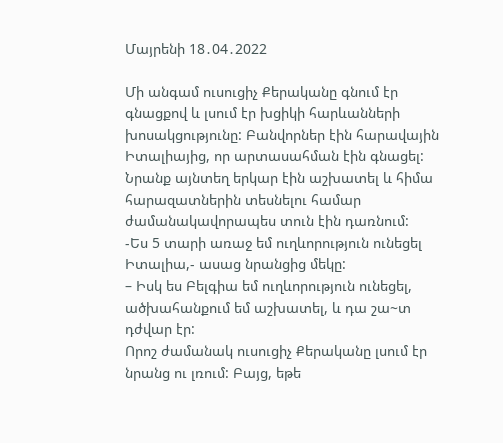Մայրենի 18․04․2022

Մի անգամ ուսուցիչ Քերականը գնում էր գնացքով և լսում էր խցիկի հարևանների խոսակցությունը: Բանվորներ էին հարավային Իտալիայից, որ արտասահման էին գնացել: Նրանք այնտեղ երկար էին աշխատել և հիմա հարազատներին տեսնելու համար ժամանակավորապես տուն էին դառնում:
-Ես 5 տարի առաջ եմ ուղևորություն ունեցել Իտալիա,- ասաց նրանցից մեկը:
– Իսկ ես Բելգիա եմ ուղևորություն ունեցել, ածխահանքում եմ աշխատել, և դա շա~տ դժվար էր:
Որոշ ժամանակ ուսուցիչ Քերականը լսում էր նրանց ու լռում: Բայց, եթե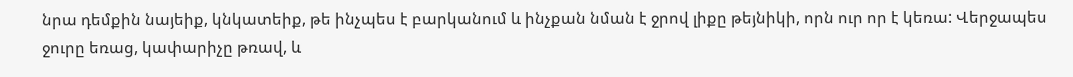նրա դեմքին նայեիք, կնկատեիք, թե ինչպես է բարկանում և ինչքան նման է ջրով լիքը թեյնիկի, որն ուր որ է կեռա: Վերջապես ջուրը եռաց, կափարիչը թռավ, և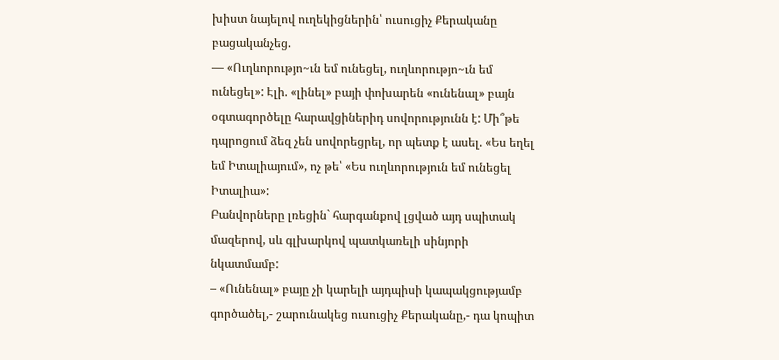խիստ նայելով ուղեկիցներին՝ ուսուցիչ Քերականը բացականչեց.
— «Ուղևորությո~ւն եմ ունեցել, ուղևորությո~ւն եմ ունեցել»: Էլի. «լինել» բայի փոխարեն «ունենալ» բայն օգտագործելը հարավցիներիդ սովորությունն է: Մի՞թե դպրոցում ձեզ չեն սովորեցրել, որ պետք է ասել. «Ես եղել եմ Իտալիայում», ոչ թե՝ «Ես ուղևորություն եմ ունեցել Իտալիա»:
Բանվորները լռեցին` հարգանքով լցված այդ սպիտակ մազերով, սև գլխարկով պատկառելի սինյորի նկատմամբ:
– «Ունենալ» բայը չի կարելի այդպիսի կապակցությամբ գործածել,- շարունակեց ուսուցիչ Քերականը,- դա կոպիտ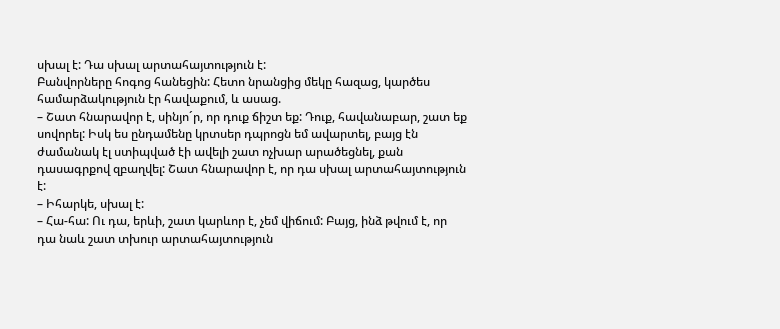սխալ է: Դա սխալ արտահայտություն է:
Բանվորները հոգոց հանեցին: Հետո նրանցից մեկը հազաց, կարծես համարձակություն էր հավաքում, և ասաց.
– Շատ հնարավոր է, սինյո´ր, որ դուք ճիշտ եք: Դուք, հավանաբար, շատ եք սովորել: Իսկ ես ընդամենը կրտսեր դպրոցն եմ ավարտել, բայց էն ժամանակ էլ ստիպված էի ավելի շատ ոչխար արածեցնել, քան դասագրքով զբաղվել: Շատ հնարավոր է, որ դա սխալ արտահայտություն է:
– Իհարկե, սխալ է:
– Հա-հա: Ու դա, երևի, շատ կարևոր է, չեմ վիճում: Բայց, ինձ թվում է, որ դա նաև շատ տխուր արտահայտություն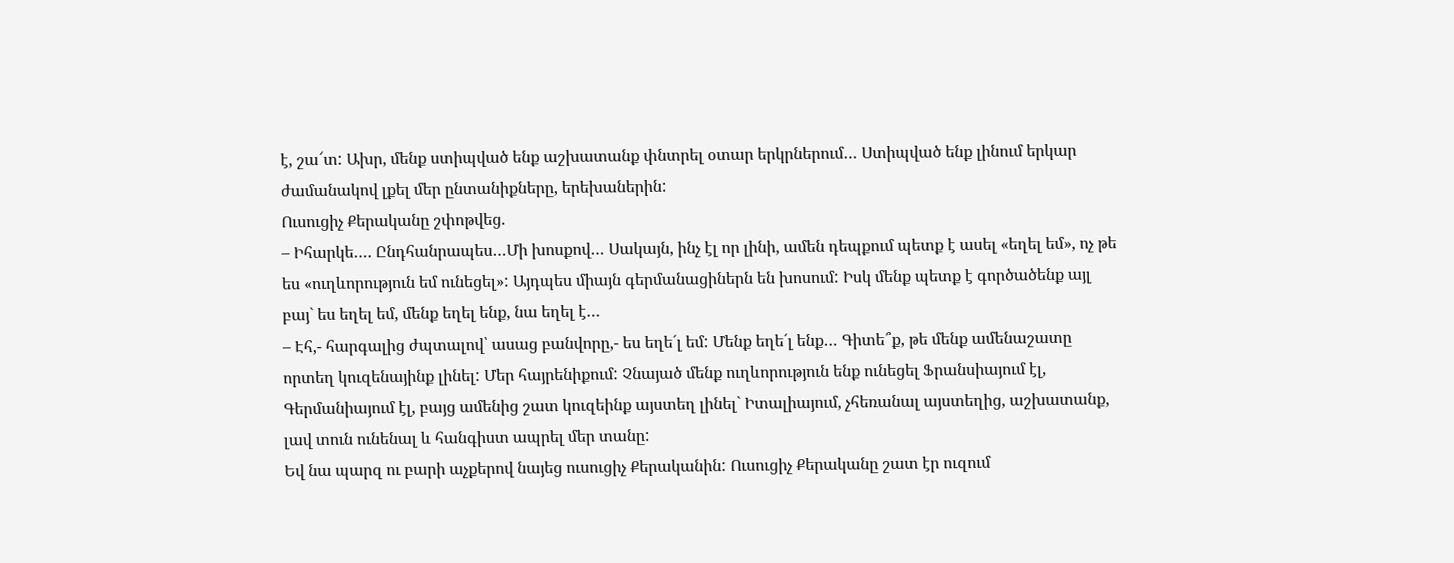է, շա՜տ: Ախր, մենք ստիպված ենք աշխատանք փնտրել օտար երկրներում… Ստիպված ենք լինում երկար ժամանակով լքել մեր ընտանիքները, երեխաներին:
Ուսուցիչ Քերականը շփոթվեց.
– Իհարկե…. Ընդհանրապես…Մի խոսքով… Սակայն, ինչ էլ որ լինի, ամեն դեպքում պետք է ասել «եղել եմ», ոչ թե ես «ուղևորություն եմ ունեցել»: Այդպես միայն գերմանացիներն են խոսում: Իսկ մենք պետք է գործածենք այլ բայ` ես եղել եմ, մենք եղել ենք, նա եղել է…
– Էհ,- հարգալից ժպտալով՝ ասաց բանվորը,- ես եղե´լ եմ: Մենք եղե´լ ենք… Գիտե՞ք, թե մենք ամենաշատը որտեղ կուզենայինք լինել: Մեր հայրենիքում: Չնայած մենք ուղևորություն ենք ունեցել Ֆրանսիայում էլ, Գերմանիայում էլ, բայց ամենից շատ կուզեինք այստեղ լինել` Իտալիայում, չհեռանալ այստեղից, աշխատանք, լավ տուն ունենալ և հանգիստ ապրել մեր տանը:
Եվ նա պարզ ու բարի աչքերով նայեց ուսուցիչ Քերականին: Ուսուցիչ Քերականը շատ էր ուզում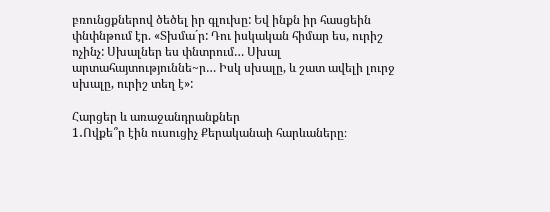բռունցքներով ծեծել իր գլուխը: Եվ ինքն իր հասցեին փնփնթում էր. «Տխմա´ր: Դու իսկական հիմար ես, ուրիշ ոչինչ: Սխալներ ես փնտրում… Սխալ արտահայտություննե~ր… Իսկ սխալը, և շատ ավելի լուրջ սխալը, ուրիշ տեղ է»:

Հարցեր և առաջանդրանքներ
1․Ովքե՞ր էին ուսուցիչ Քերականաի հարևաները։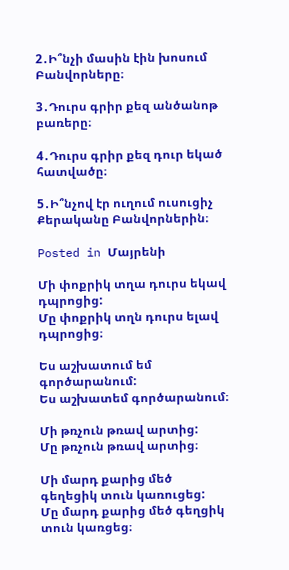2․Ի՞նչի մասին էին խոսում Բանվորները։

3․Դուրս գրիր քեզ անծանոթ բառերը։

4․Դուրս գրիր քեզ դուր եկած հատվածը։

5․Ի՞նչով էր ուղում ուսուցիչ Քերականը Բանվորներին։

Posted in Մայրենի

Մի փոքրիկ տղա դուրս եկավ դպրոցից:
Մը փոքրիկ տղն դուրս ելավ դպրոցից։

Ես աշխատում եմ գործարանում:
Ես աշխատեմ գործարանում։

Մի թռչուն թռավ արտից:
Մը թռչուն թռավ արտից։

Մի մարդ քարից մեծ գեղեցիկ տուն կառուցեց:
Մը մարդ քարից մեծ գեղցիկ տուն կառցեց։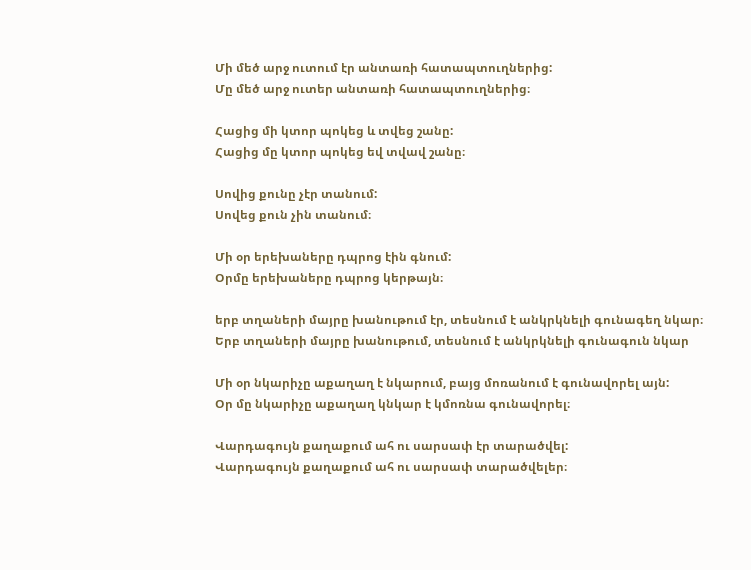Մի մեծ արջ ուտում էր անտառի հատապտուղներից:
Մը մեծ արջ ուտեր անտառի հատապտուղներից։

Հացից մի կտոր պոկեց և տվեց շանը:
Հացից մը կտոր պոկեց եվ տվավ շանը։

Սովից քունը չէր տանում:
Սովեց քուն չին տանում։

Մի օր երեխաները դպրոց էին գնում:
Օրմը երեխաները դպրոց կերթայն։

երբ տղաների մայրը խանութում էր, տեսնում է անկրկնելի գունագեղ նկար։
Երբ տղաների մայրը խանութում, տեսնում է անկրկնելի գունագուն նկար

Մի օր նկարիչը աքաղաղ է նկարում, բայց մոռանում է գունավորել այն:
Օր մը նկարիչը աքաղաղ կնկար է կմոռնա գունավորել։

Վարդագույն քաղաքում ահ ու սարսափ էր տարածվել:
Վարդագույն քաղաքում ահ ու սարսափ տարածվելեր։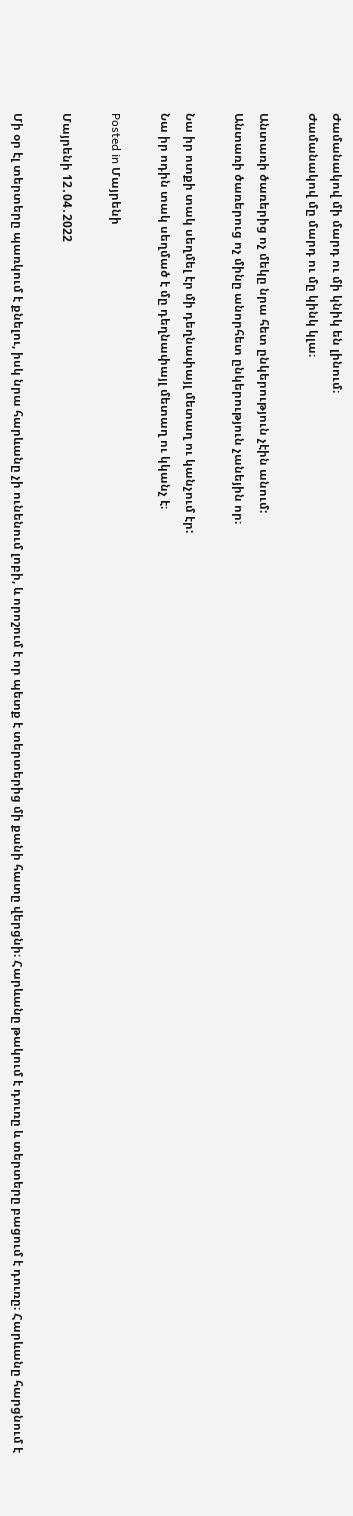Ժամանակով մի մարդ ու մի կնիկ են լինում։
Ժամանակով մը մարդ ու մը կինկ կլա։

Անտառի ծառերից ոչ մեկը նրա հետ ընկերություն չէին անում:
Անտառի ծառերուց ոչ մինը անորհետ ընկերություն չանեյին որ։

Նա իր ոտքի տակ սեղմել էր մի դեղնափայլ մետաղ ու կանչում էր:
Նա իր ոդին տակ սեղմած է մը դեղնափայլ մետաղ ու կկանչ է։

Posted in Մայրենի

Մայրենի 12․04․2022

Մի օր էլ տերտերը պառկում է քնելու, իսկ նրա հարևանը չի ունենում լոբի, և որոշում է որ պետք է տերտերից մի քանի հատը վերցնի։ Հարևանը թակում է դուռը և տերտերը բացում է դուռը։ Հարևանը հարցնում է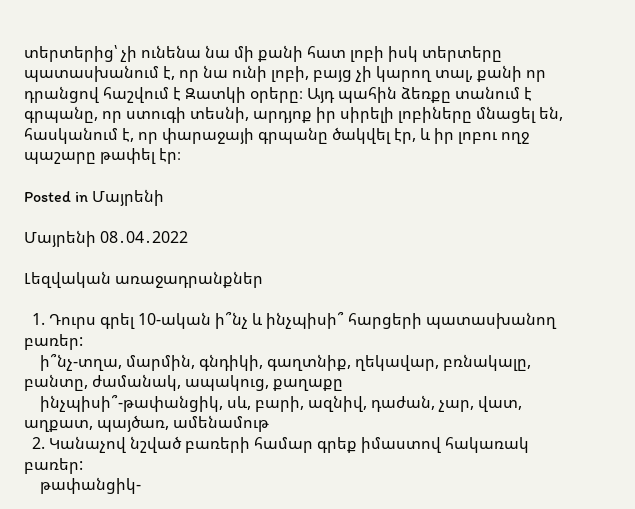տերտերից՝ չի ունենա նա մի քանի հատ լոբի իսկ տերտերը պատասխանում է, որ նա ունի լոբի, բայց չի կարող տալ, քանի որ դրանցով հաշվում է Զատկի օրերը։ Այդ պահին ձեռքը տանում է գրպանը, որ ստուգի տեսնի, արդյոք իր սիրելի լոբիները մնացել են, հասկանում է, որ փարաջայի գրպանը ծակվել էր, և իր լոբու ողջ պաշարը թափել էր։

Posted in Մայրենի

Մայրենի 08․04․2022

Լեզվական առաջադրանքներ

  1. Դուրս գրել 10-ական ի՞նչ և ինչպիսի՞ հարցերի պատասխանող բառեր:
    ի՞նչ-տղա, մարմին, գնդիկի, գաղտնիք, ղեկավար, բռնակալը, բանտը, ժամանակ, ապակուց, քաղաքը
    ինչպիսի՞-թափանցիկ, սև, բարի, ազնիվ, դաժան, չար, վատ, աղքատ, պայծառ, ամենամութ
  2. Կանաչով նշված բառերի համար գրեք իմաստով հակառակ բառեր:
    թափանցիկ-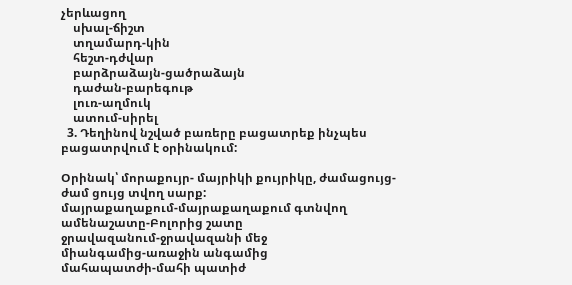չերևացող
    սխալ-ճիշտ
    տղամարդ-կին
    հեշտ-դժվար
    բարձրաձայն-ցածրաձայն
    դաժան-բարեգութ
    լուռ-աղմուկ
    ատում-սիրել
  3. Դեղինով նշված բառերը բացատրեք ինչպես բացատրվում է օրինակում:

Օրինակ՝ մորաքույր- մայրիկի քույրիկը, ժամացույց-ժամ ցույց տվող սարք:
մայրաքաղաքում-մայրաքաղաքում գտնվող
ամենաշատը-Բոլորից շատը
ջրավազանում-ջրավազանի մեջ
միանգամից-առաջին անգամից
մահապատժի-մահի պատիժ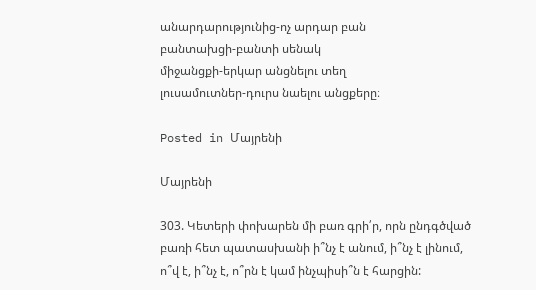անարդարությունից-ոչ արդար բան
բանտախցի-բանտի սենակ
միջանցքի-երկար անցնելու տեղ
լուսամուտներ-դուրս նաելու անցքերը։

Posted in Մայրենի

Մայրենի

303. Կետերի փոխարեն մի բառ գրի՛ր, որն ընդգծված բառի հետ պատասխանի ի՞նչ է անում, ի՞նչ է լինում, ո՞վ է, ի՞նչ է, ո՞րն է կամ ինչպիսի՞ն է հարցին: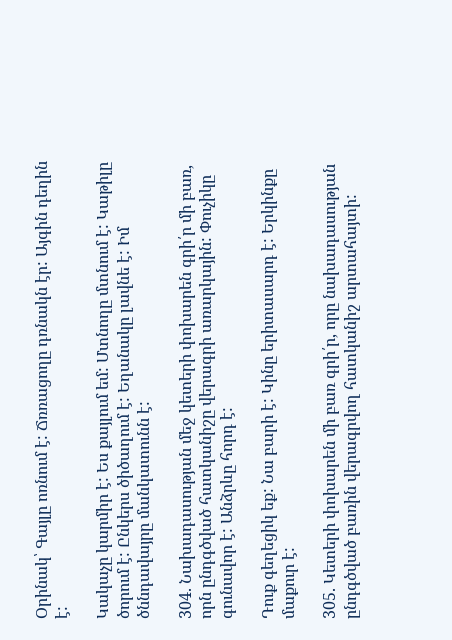Օրինակ՝ Գայլը ոռնում է: Ճռռացողը դռնակն էր: Այգին դեղին է:

Կակաչը կարմիր է: Ես քայլում եմ: Մտնողը մտնում է: Կաթիլը ծորում է: Ընկերս ծիծաղում է: Եղանակը լավնե է: Իմ ծննդավայրը մանկատունն է:

304. Նախադասության մեջ կետերի փոխարեն գրի՛ր մի բառ, որն ընդգծված հատկանիշը վերագրի առարկային: Փուչիկը գունավոր է: Անձրևը հորդ է:

Դուք գեղեցիկ եք: Նա բարի է: Կինը երիտասարդ է: Երկինքը մաքուր է:

305. Կետերի փոխարեն մի բառ գրի՛ր, որը նախադասության ընդգծված բառին վերագրվող հատկանիշ արտահայտի: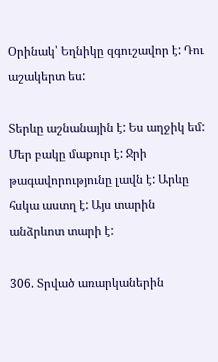Օրինակ՝ Եղնիկը զգուշավոր է: Դու աշակերտ ես:

Տերևը աշնանային է: Ես աղջիկ եմ: Մեր բակը մաքուր է: Ջրի թագավորությունը լավն է: Արևը հսկա աստղ է: Այս տարին անձրևոտ տարի է:

306. Տրված առարկաներին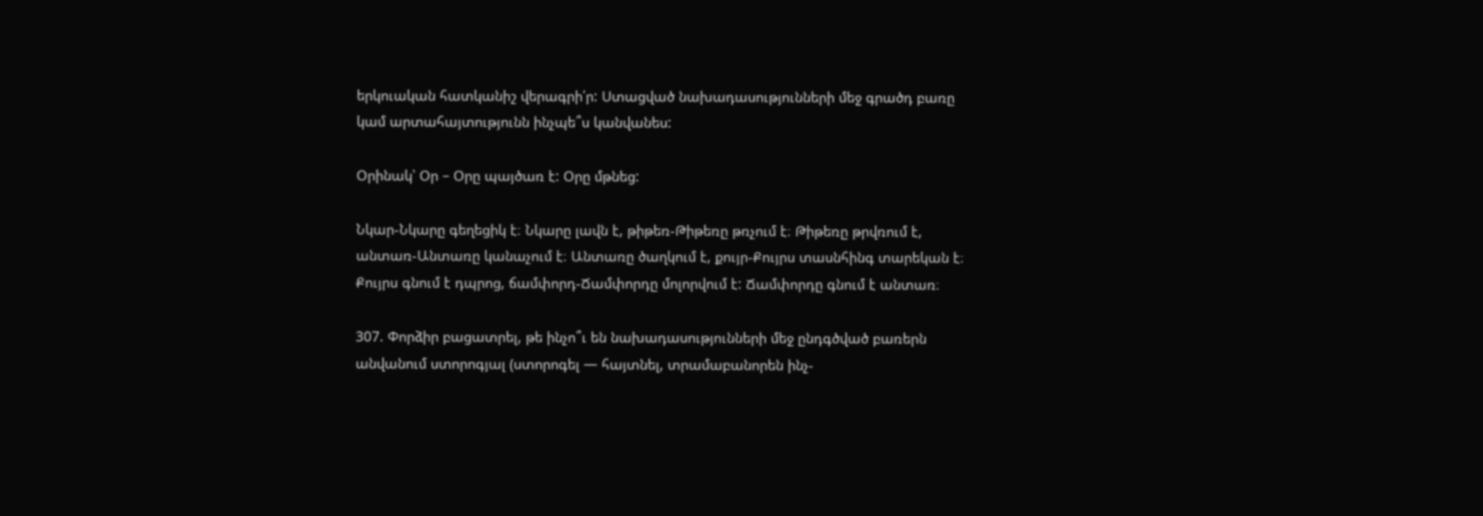երկուական հատկանիշ վերագրի՛ր: Ստացված նախադասությունների մեջ գրածդ բառը կամ արտահայտությունն ինչպե՞ս կանվանես:

Օրինակ՝ Օր – Օրը պայծառ է: Օրը մթնեց:

Նկար-Նկարը գեղեցիկ է։ Նկարը լավն է, թիթեռ-Թիթեռը թռչում է։ Թիթեռը թրվռում է, անտառ-Անտառը կանաչում է։ Անտառը ծաղկում է, քույր-Քույրս տասնհինգ տարեկան է։ Քույրս գնում է դպրոց, ճամփորդ-Ճամփորդը մոլորվում է: Ճամփորդը գնում է անտառ։

307. Փորձիր բացատրել, թե ինչո՞ւ են նախադասությունների մեջ ընդգծված բառերն անվանում ստորոգյալ (ստորոգել — հայտնել, տրամաբանորեն ինչ-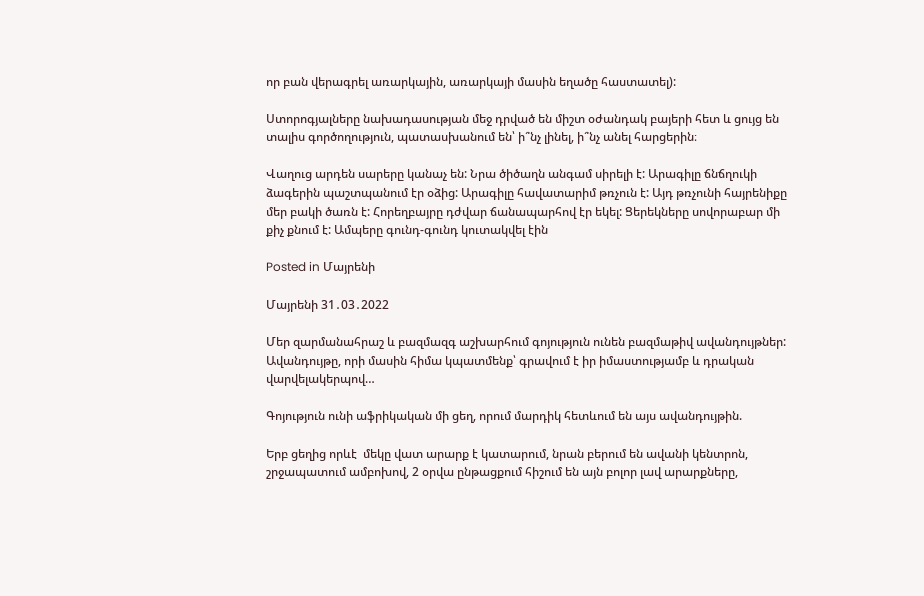որ բան վերագրել առարկային, առարկայի մասին եղածը հաստատել):

Ստորոգյալները նախադասության մեջ դրված են միշտ օժանդակ բայերի հետ և ցույց են տալիս գործողություն, պատասխանում են՝ ի՞նչ լինել, ի՞նչ անել հարցերին։

Վաղուց արդեն սարերը կանաչ են: Նրա ծիծաղն անգամ սիրելի է: Արագիլը ճնճղուկի ձագերին պաշտպանում էր օձից: Արագիլը հավատարիմ թռչուն է: Այդ թռչունի հայրենիքը մեր բակի ծառն է: Հորեղբայրը դժվար ճանապարհով էր եկել: Ցերեկները սովորաբար մի քիչ քնում է: Ամպերը գունդ-գունդ կուտակվել էին

Posted in Մայրենի

Մայրենի 31․03․2022

Մեր զարմանահրաշ և բազմազգ աշխարհում գոյություն ունեն բազմաթիվ ավանդույթներ: Ավանդույթը, որի մասին հիմա կպատմենք՝ գրավում է իր իմաստությամբ և դրական վարվելակերպով…

Գոյություն ունի աֆրիկական մի ցեղ, որում մարդիկ հետևում են այս ավանդույթին.

Երբ ցեղից որևէ  մեկը վատ արարք է կատարում, նրան բերում են ավանի կենտրոն, շրջապատում ամբոխով, 2 օրվա ընթացքում հիշում են այն բոլոր լավ արարքները,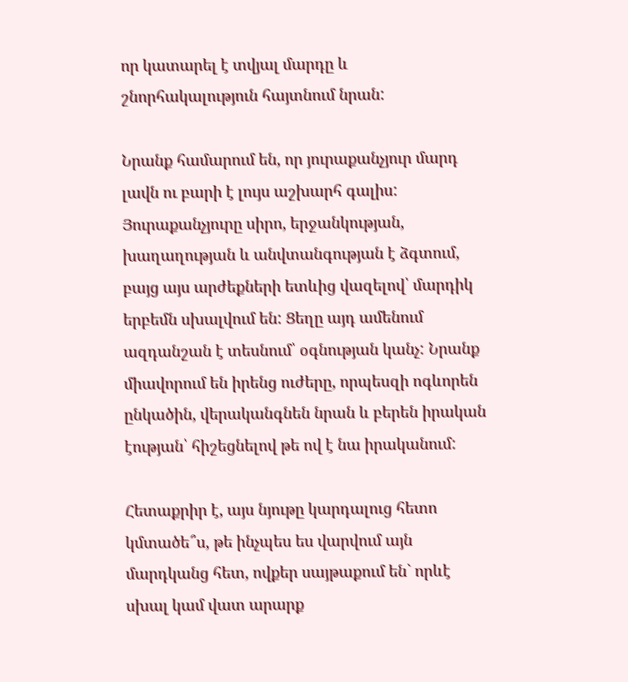որ կատարել է տվյալ մարդը և շնորհակալություն հայտնում նրան:

Նրանք համարում են, որ յուրաքանչյուր մարդ լավն ու բարի է լույս աշխարհ գալիս: Յուրաքանչյուրը սիրո, երջանկության, խաղաղության և անվտանգության է ձգտում, բայց այս արժեքների ետևից վազելով՝ մարդիկ երբեմն սխալվում են: Ցեղը այդ ամենում ազդանշան է տեսնում՝ օգնության կանչ: Նրանք միավորում են իրենց ուժերը, որպեսզի ոգևորեն ընկածին, վերականգնեն նրան և բերեն իրական էության՝ հիշեցնելով թե ով է նա իրականում:

Հետաքրիր է, այս նյութը կարդալուց հետո կմտածե՞ս, թե ինչպես ես վարվում այն մարդկանց հետ, ովքեր սայթաքում են` որևէ սխալ կամ վատ արարք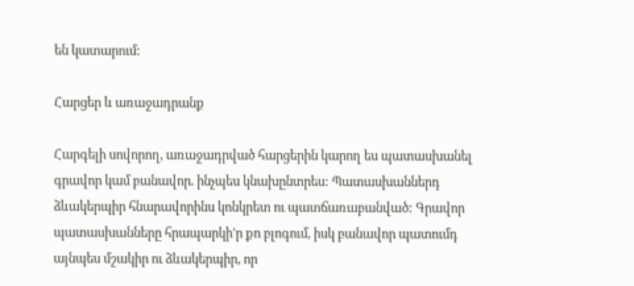են կատարում:

Հարցեր և առաջադրանք

Հարգելի սովորող, առաջադրված հարցերին կարող ես պատասխանել գրավոր կամ բանավոր. ինչպես կնախընտրես: Պատասխաններդ ձևակերպիր հնարավորինս կոնկրետ ու պատճառաբանված: Գրավոր պատասխանները հրապարկի’ր քո բլոգում, իսկ բանավոր պատումդ այնպես մշակիր ու ձևակերպիր, որ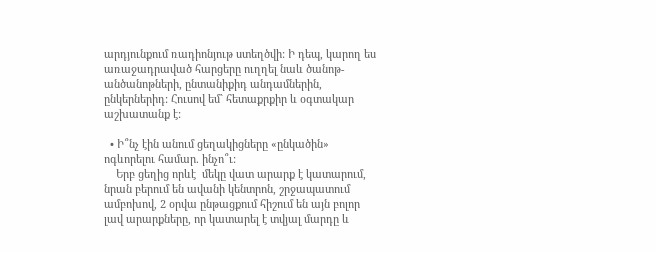արդյունքում ռադիոնյութ ստեղծվի: Ի դեպ, կարող ես առաջադրաված հարցերը ուղղել նաև ծանոթ-անծանոթների, ընտանիքիդ անդամներին, ընկերներիդ: Հուսով եմ` հետաքրքիր և օգտակար աշխատանք է:

  • Ի՞նչ էին անում ցեղակիցները «ընկածին» ոգևորելու համար. ինչո՞ւ:
    Երբ ցեղից որևէ  մեկը վատ արարք է կատարում, նրան բերում են ավանի կենտրոն, շրջապատում ամբոխով, 2 օրվա ընթացքում հիշում են այն բոլոր լավ արարքները, որ կատարել է տվյալ մարդը և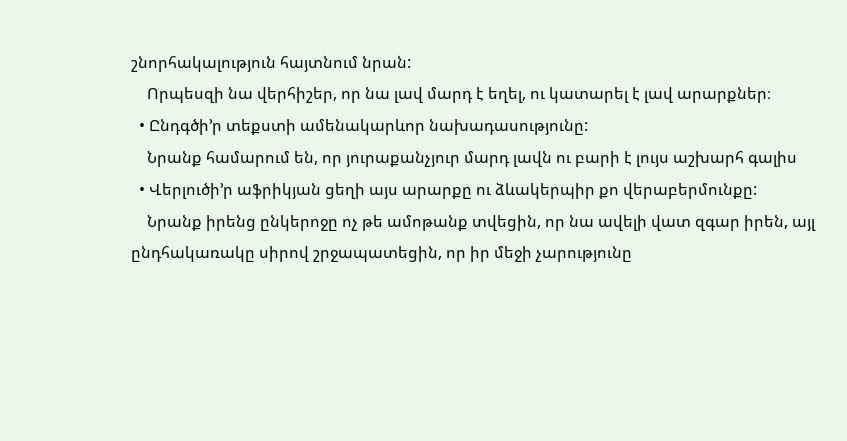շնորհակալություն հայտնում նրան:
    Որպեսզի նա վերհիշեր, որ նա լավ մարդ է եղել, ու կատարել է լավ արարքներ։
  • Ընդգծի’ր տեքստի ամենակարևոր նախադասությունը:
    Նրանք համարում են, որ յուրաքանչյուր մարդ լավն ու բարի է լույս աշխարհ գալիս
  • Վերլուծի’ր աֆրիկյան ցեղի այս արարքը ու ձևակերպիր քո վերաբերմունքը:
    Նրանք իրենց ընկերոջը ոչ թե ամոթանք տվեցին, որ նա ավելի վատ զգար իրեն, այլ ընդհակառակը սիրով շրջապատեցին, որ իր մեջի չարությունը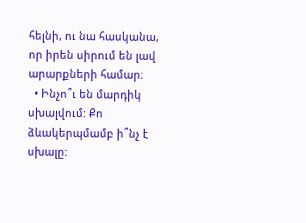հելնի, ու նա հասկանա, որ իրեն սիրում են լավ արարքների համար։
  • Ինչո՞ւ են մարդիկ սխալվում: Քո ձևակերպմամբ ի՞նչ է սխալը: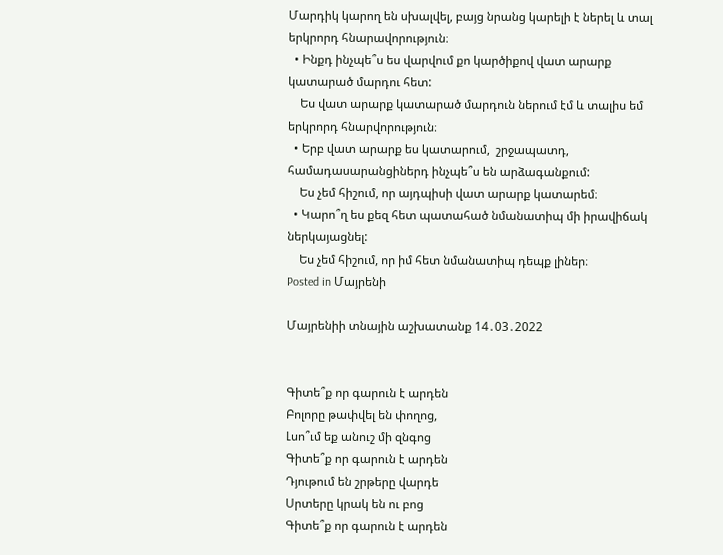Մարդիկ կարող են սխալվել, բայց նրանց կարելի է ներել և տալ երկրորդ հնարավորություն։
  • Ինքդ ինչպե՞ս ես վարվում քո կարծիքով վատ արարք կատարած մարդու հետ:
    Ես վատ արարք կատարած մարդուն ներում էմ և տալիս եմ երկրորդ հնարվորություն։
  • Երբ վատ արարք ես կատարում,  շրջապատդ, համադասարանցիներդ ինչպե՞ս են արձագանքում:
    Ես չեմ հիշում, որ այդպիսի վատ արարք կատարեմ։
  • Կարո՞ղ ես քեզ հետ պատահած նմանատիպ մի իրավիճակ ներկայացնել:
    Ես չեմ հիշում, որ իմ հետ նմանատիպ դեպք լիներ։
Posted in Մայրենի

Մայրենիի տնային աշխատանք 14․03․2022


Գիտե՞ք որ գարուն է արդեն
Բոլորը թափվել են փողոց,
Լսո՞ւմ եք անուշ մի զնգոց
Գիտե՞ք որ գարուն է արդեն
Դյութում են շրթերը վարդե
Սրտերը կրակ են ու բոց
Գիտե՞ք որ գարուն է արդեն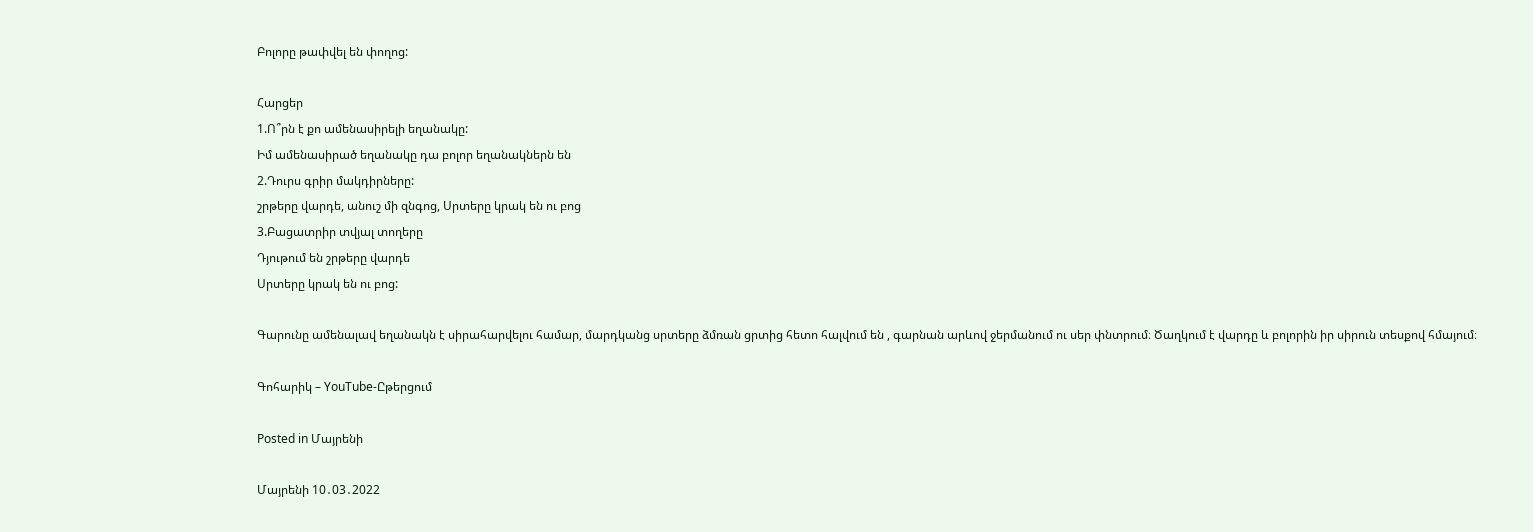Բոլորը թափվել են փողոց:

Հարցեր
1.Ո՞րն է քո ամենասիրելի եղանակը:
Իմ ամենասիրած եղանակը դա բոլոր եղանակներն են
2.Դուրս գրիր մակդիրները:
շրթերը վարդե, անուշ մի զնգոց, Սրտերը կրակ են ու բոց
3.Բացատրիր տվյալ տողերը
Դյութում են շրթերը վարդե
Սրտերը կրակ են ու բոց:

Գարունը ամենալավ եղանակն է սիրահարվելու համար, մարդկանց սրտերը ձմռան ցրտից հետո հալվում են , գարնան արևով ջերմանում ու սեր փնտրում։ Ծաղկում է վարդը և բոլորին իր սիրուն տեսքով հմայում։

Գոհարիկ – YouTube-Ըթերցում

Posted in Մայրենի

Մայրենի 10․03․2022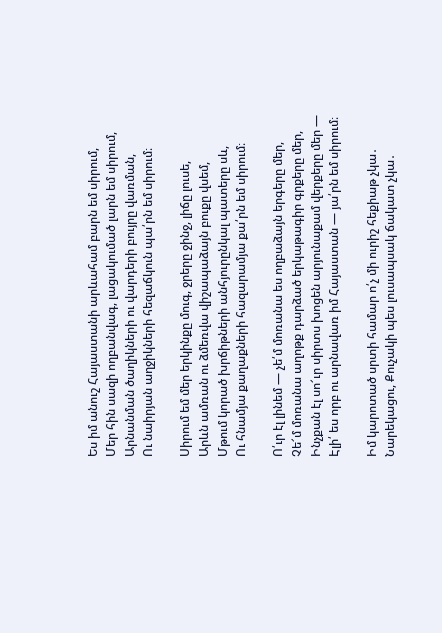Ես իմ անուշ Հայաստանի արևահամ բարն եմ սիրում,
Մեր հին սազի ողբանվագ, լացակումած լարն եմ սիրում,
Արնանման ծաղիկների ու վարդերի բույրը վառման,
Ու նաիրյան աղջիկների հեզաճկուն պա՛րն եմ սիրում։

Սիրում եմ մեր երկինքը մուգ, ջրերը ջինջ, լիճը լուսե,
Արևն ամռան ու ձմեռվա վիշապաձայն բուքը վսեմ,
Մթում կորած խրճիթների անհյուրընկալ պատերը սև,
Ու հնամյա քաղաքների հազարամյա քա՛րն եմ սիրում։

Ո՛ւր էլ լինեմ — չե՛մ մոռանա ես ողբաձայն երգերը մեր,
Չե՜մ մոռանա աղոթք դարձած երկաթագիր գրքերը մեր,
Ինչքան էլ սո՜ւր սիրտս խոցեն արյունաքամ վերքերը մեր —
Էլի՛ ես որբ ու արնավառ իմ Հայաստան — յա՛րն եմ սիրում։

Իմ կարոտած սրտի համար ո՛չ մի ուրիշ հեքիաթ չկա․
Նարեկացու, Քուչակի պես լուսապսակ ճակատ չկա․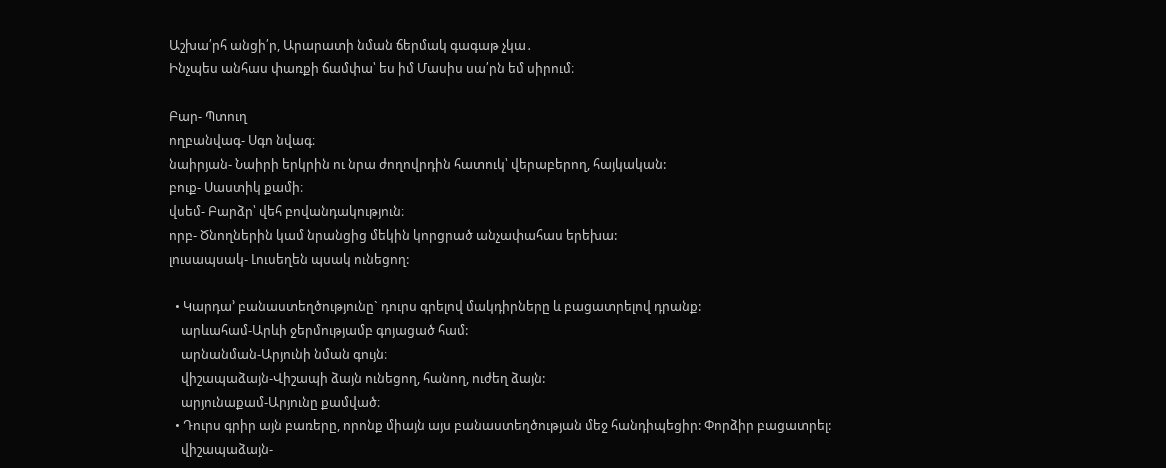Աշխա՛րհ անցի՛ր, Արարատի նման ճերմակ գագաթ չկա․
Ինչպես անհաս փառքի ճամփա՝ ես իմ Մասիս սա՛րն եմ սիրում։

Բար- Պտուղ
ողբանվագ- Սգո նվագ։
նաիրյան- Նաիրի երկրին ու նրա ժողովրդին հատուկ՝ վերաբերող, հայկական:
բուք- Սաստիկ քամի։
վսեմ- Բարձր՝ վեհ բովանդակություն։
որբ- Ծնողներին կամ նրանցից մեկին կորցրած անչափահաս երեխա:
լուսապսակ- Լուսեղեն պսակ ունեցող:

  • Կարդա’ բանաստեղծությունը` դուրս գրելով մակդիրները և բացատրելով դրանք:
    արևահամ-Արևի ջերմությամբ գոյացած համ:
    արնանման-Արյունի նման գույն։
    վիշապաձայն-Վիշապի ձայն ունեցող, հանող, ուժեղ ձայն:
    արյունաքամ-Արյունը քամված։
  • Դուրս գրիր այն բառերը, որոնք միայն այս բանաստեղծության մեջ հանդիպեցիր: Փորձիր բացատրել:
    վիշապաձայն-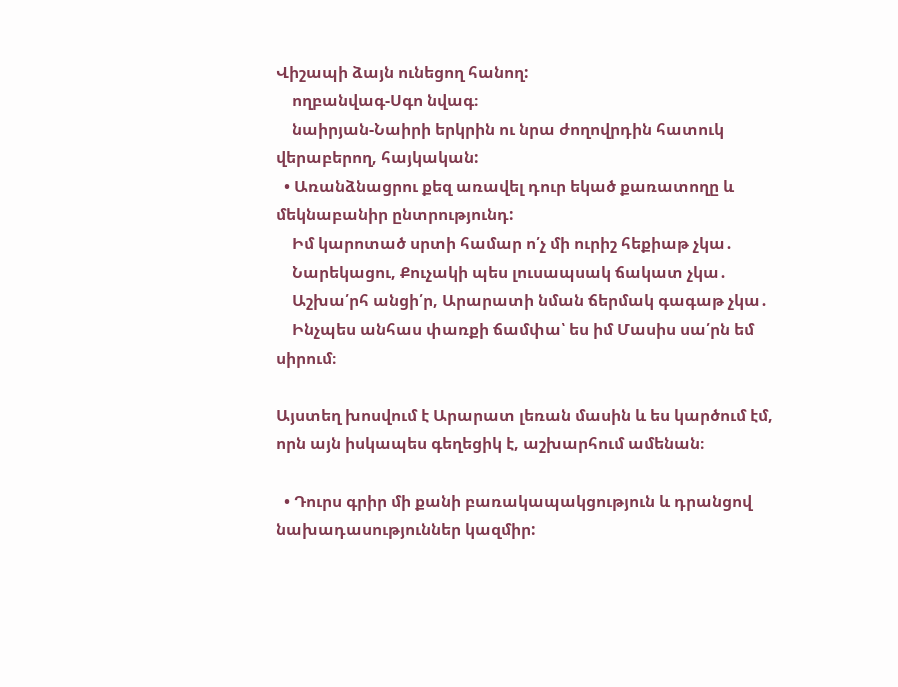Վիշապի ձայն ունեցող հանող:
    ողբանվագ-Սգո նվագ։
    նաիրյան-Նաիրի երկրին ու նրա ժողովրդին հատուկ վերաբերող, հայկական:
  • Առանձնացրու քեզ առավել դուր եկած քառատողը և մեկնաբանիր ընտրությունդ:
    Իմ կարոտած սրտի համար ո՛չ մի ուրիշ հեքիաթ չկա․
    Նարեկացու, Քուչակի պես լուսապսակ ճակատ չկա․
    Աշխա՛րհ անցի՛ր, Արարատի նման ճերմակ գագաթ չկա․
    Ինչպես անհաս փառքի ճամփա՝ ես իմ Մասիս սա՛րն եմ սիրում։

Այստեղ խոսվում է Արարատ լեռան մասին և ես կարծում էմ, որն այն իսկապես գեղեցիկ է, աշխարհում ամենան։

  • Դուրս գրիր մի քանի բառակապակցություն և դրանցով նախադասություններ կազմիր: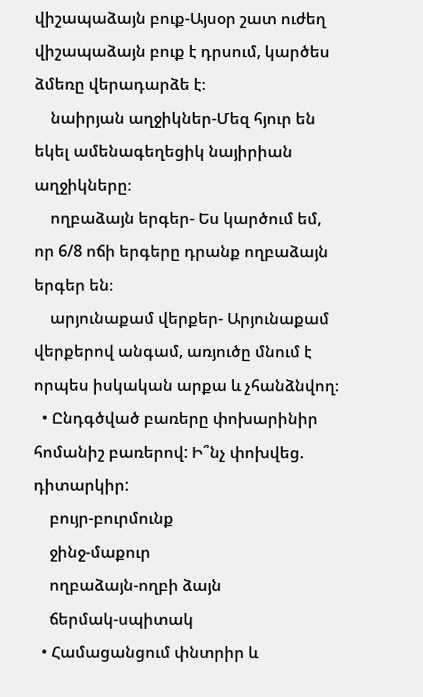վիշապաձայն բուք-Այսօր շատ ուժեղ վիշապաձայն բուք է դրսում, կարծես ձմեռը վերադարձե է։
    նաիրյան աղջիկներ-Մեզ հյուր են եկել ամենագեղեցիկ նայիրիան աղջիկները։
    ողբաձայն երգեր- Ես կարծում եմ, որ 6/8 ոճի երգերը դրանք ողբաձայն երգեր են։
    արյունաքամ վերքեր- Արյունաքամ վերքերով անգամ, առյուծը մնում է որպես իսկական արքա և չհանձնվող։
  • Ընդգծված բառերը փոխարինիր հոմանիշ բառերով: Ի՞նչ փոխվեց. դիտարկիր:
    բույր-բուրմունք
    ջինջ-մաքուր
    ողբաձայն-ողբի ձայն
    ճերմակ-սպիտակ
  • Համացանցում փնտրիր և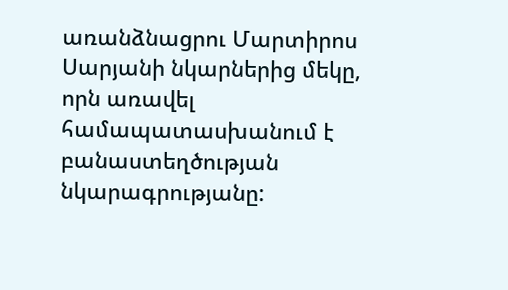առանձնացրու Մարտիրոս Սարյանի նկարներից մեկը, որն առավել համապատասխանում է բանաստեղծության նկարագրությանը: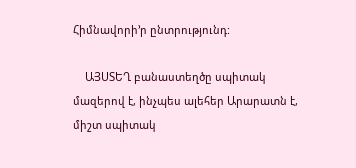Հիմնավորի’ր ընտրությունդ:

    ԱՅՍՏԵՂ բանաստեղծը սպիտակ մազերով է, ինչպես ալեհեր Արարատն է, միշտ սպիտակ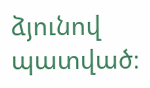ձյունով պատված։